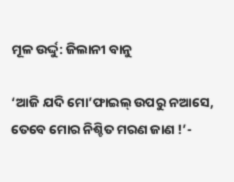ମୂଳ ଉର୍ଦ୍ଦୁ: ଜିଲାନୀ ବାନୁ

‘ଆଜି ଯଦି ମୋ’ଫାଇଲ୍‌ ଉପରୁ ନଆସେ, ତେବେ ମୋର ନିଶ୍ଚିତ ମରଣ ଜାଣ !’-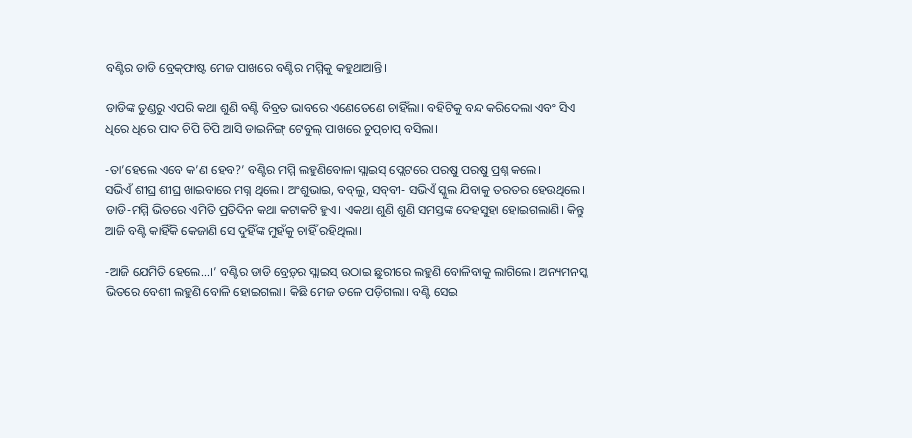ବଣ୍ଟିର ଡାଡି ବ୍ରେକ୍‌ଫାଷ୍ଟ ମେଜ ପାଖରେ ବଣ୍ଟିର ମମ୍ମିକୁ କହୁଥାଆନ୍ତି।

ଡାଡିଙ୍କ ତୁଣ୍ଡରୁ ଏପରି କଥା ଶୁଣି ବଣ୍ଟି ବିବ୍ରତ ଭାବରେ ଏଣେତେଣେ ଚାହିଁଲା। ବହିଟିକୁ ବନ୍ଦ କରିଦେଲା ଏବଂ ସିଏ ଧିରେ ଧିରେ ପାଦ ଚିପି ଚିପି ଆସି ଡାଇନିଙ୍ଗ୍‌ ଟେବୁଲ୍‌ ପାଖରେ ଚୁପ୍‌ଚାପ୍‌ ବସିଲା।

-ତା’ହେଲେ ଏବେ କ’ଣ ହେବ?’ ବଣ୍ଟିର ମମ୍ମି ଲହୁଣିବୋଳା ସ୍ଲାଇସ୍‌ ପ୍ଲେଟରେ ପରଷୁ ପରଷୁ ପ୍ରଶ୍ନ କଲେ।
ସଭିଏଁ ଶୀଘ୍ର ଶୀଘ୍ର ଖାଇବାରେ ମଗ୍ନ ଥିଲେ। ଅଂଶୁଭାଇ, ବବ୍‌ଲୁ, ସବ୍‌ବୀ- ସଭିଏଁ ସ୍କୁଲ ଯିବାକୁ ତରତର ହେଉଥିଲେ। ଡାଡି-ମମ୍ମି ଭିତରେ ଏମିତି ପ୍ରତିଦିନ କଥା କଟାକଟି ହୁଏ। ଏକଥା ଶୁଣି ଶୁଣି ସମସ୍ତଙ୍କ ଦେହସୁହା ହୋଇଗଲାଣି। କିନ୍ତୁ ଆଜି ବଣ୍ଟି କାହିଁକି କେଜାଣି ସେ ଦୁହିଁଙ୍କ ମୁହଁକୁ ଚାହିଁ ରହିଥିଲା।

-ଆଜି ଯେମିତି ହେଲେ…।’ ବଣ୍ଟିର ଡାଡି ବ୍ରେଡ଼୍‌ର ସ୍ଲାଇସ୍‌ ଉଠାଇ ଛୁରୀରେ ଲହୁଣି ବୋଳିବାକୁ ଲାଗିଲେ। ଅନ୍ୟମନସ୍କ ଭିତରେ ବେଶୀ ଲହୁଣି ବୋଳି ହୋଇଗଲା। କିଛି ମେଜ ତଳେ ପଡ଼ିଗଲା। ବଣ୍ଟି ସେଇ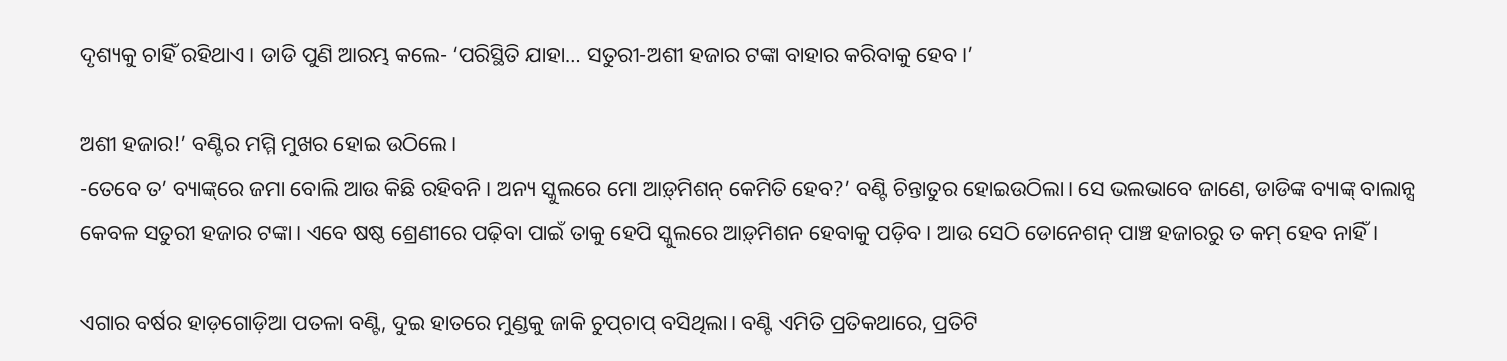ଦୃଶ୍ୟକୁ ଚାହିଁ ରହିଥାଏ। ଡାଡି ପୁଣି ଆରମ୍ଭ କଲେ- ‘ପରିସ୍ଥିତି ଯାହା… ସତୁରୀ-ଅଶୀ ହଜାର ଟଙ୍କା ବାହାର କରିବାକୁ ହେବ।’

ଅଶୀ ହଜାର!’ ବଣ୍ଟିର ମମ୍ମି ମୁଖର ହୋଇ ଉଠିଲେ।
-ତେବେ ତ’ ବ୍ୟାଙ୍କ୍‌ରେ ଜମା ବୋଲି ଆଉ କିଛି ରହିବନି। ଅନ୍ୟ ସ୍କୁଲରେ ମୋ ଆଡ଼୍‌ମିଶନ୍‌ କେମିତି ହେବ?’ ବଣ୍ଟି ଚିନ୍ତାତୁର ହୋଇଉଠିଲା। ସେ ଭଲଭାବେ ଜାଣେ, ଡାଡିଙ୍କ ବ୍ୟାଙ୍କ୍‌ ବାଲାନ୍ସ କେବଳ ସତୁରୀ ହଜାର ଟଙ୍କା। ଏବେ ଷଷ୍ଠ ଶ୍ରେଣୀରେ ପଢ଼ିବା ପାଇଁ ତାକୁ ହେପି ସ୍କୁଲରେ ଆଡ଼୍‌ମିଶନ ହେବାକୁ ପଡ଼ିବ। ଆଉ ସେଠି ଡୋନେଶନ୍‌ ପାଞ୍ଚ ହଜାରରୁ ତ କମ୍‌ ହେବ ନାହିଁ।

ଏଗାର ବର୍ଷର ହାଡ଼ଗୋଡ଼ିଆ ପତଳା ବଣ୍ଟି, ଦୁଇ ହାତରେ ମୁଣ୍ଡକୁ ଜାକି ଚୁପ୍‌ଚାପ୍‌ ବସିଥିଲା। ବଣ୍ଟି ଏମିତି ପ୍ରତିକଥାରେ, ପ୍ରତିଟି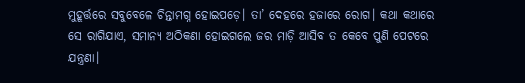ମୁହୂର୍ତ୍ତରେ ସବୁବେଳେ ଚିନ୍ତାମଗ୍ନ ହୋଇପଡ଼େ। ତା’ ଦେହରେ ହଜାରେ ରୋଗ। କଥା କଥାରେ ସେ ରାଗିଯାଏ, ସମାନ୍ୟ ଅଠିକଣା ହୋଇଗଲେ ଜର ମାଡ଼ି ଆସିବ ତ କେବେ ପୁଣି ପେଟରେ ଯନ୍ତ୍ରଣା।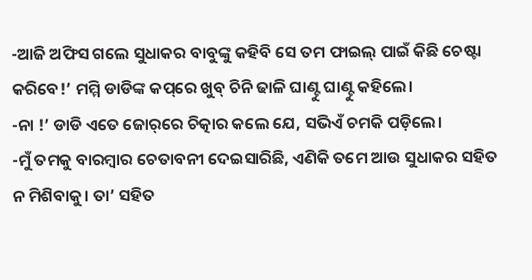-ଆଜି ଅଫିସ ଗଲେ ସୁଧାକର ବାବୁଙ୍କୁ କହିବି ସେ ତମ ଫାଇଲ୍‌ ପାଇଁ କିଛି ଚେଷ୍ଟା କରିବେ!’ ମମ୍ମି ଡାଡିଙ୍କ କପ୍‌ରେ ଖୁବ୍‌ ଚିନି ଢାଳି ଘାଣ୍ଟୁ ଘାଣ୍ଟୁ କହିଲେ।
-ନା !’ ଡାଡି ଏତେ ଜୋର୍‌ରେ ଚିତ୍କାର କଲେ ଯେ, ସଭିଏଁ ଚମକି ପଡ଼ିଲେ।
-ମୁଁ ତମକୁ ବାରମ୍ବାର ଚେତାବନୀ ଦେଇସାରିଛି, ଏଣିକି ତମେ ଆଉ ସୁଧାକର ସହିତ ନ ମିଶିବାକୁ। ତା’ ସହିତ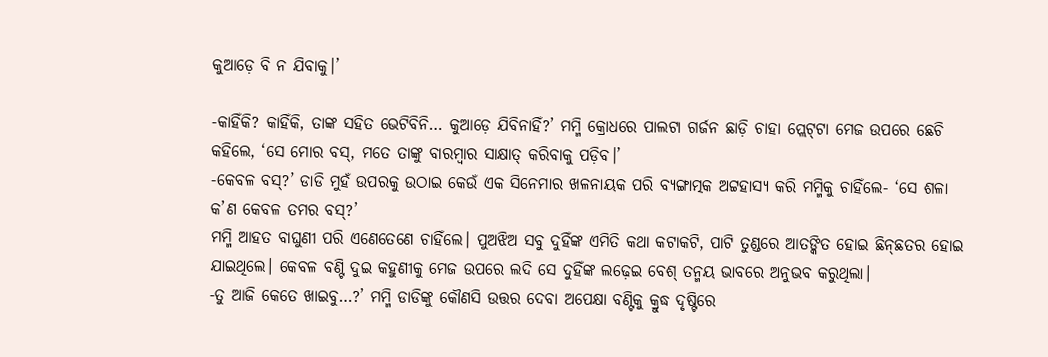କୁଆଡ଼େ ବି ନ ଯିବାକୁ।’

-କାହିଁକି? କାହିଁକି, ତାଙ୍କ ସହିତ ଭେଟିବିନି… କୁଆଡ଼େ ଯିବିନାହିଁ?’ ମମ୍ମି କ୍ରୋଧରେ ପାଲଟା ଗର୍ଜନ ଛାଡ଼ି ଚାହା ପ୍ଲେଟ୍‌ଟା ମେଜ ଉପରେ ଛେଚି କହିଲେ, ‘ସେ ମୋର ବସ୍‌, ମତେ ତାଙ୍କୁ ବାରମ୍ବାର ସାକ୍ଷାତ୍‌ କରିବାକୁ ପଡ଼ିବ।’
-କେବଳ ବସ୍‌?’ ଡାଡି ମୁହଁ ଉପରକୁ ଉଠାଇ କେଉଁ ଏକ ସିନେମାର ଖଳନାୟକ ପରି ବ୍ୟଙ୍ଗାତ୍ମକ ଅଟ୍ଟହାସ୍ୟ କରି ମମ୍ମିକୁ ଚାହିଁଲେ- ‘ସେ ଶଳା କ’ଣ କେବଳ ତମର ବସ୍‌?’
ମମ୍ମି ଆହତ ବାଘୁଣୀ ପରି ଏଣେତେଣେ ଚାହିଁଲେ। ପୁଅଝିଅ ସବୁ ଦୁହିଁଙ୍କ ଏମିତି କଥା କଟାକଟି, ପାଟି ତୁଣ୍ଡରେ ଆତଙ୍କିତ ହୋଇ ଛିନ୍‌ଛତର ହୋଇ ଯାଇଥିଲେ। କେବଳ ବଣ୍ଟି ଦୁଇ କହୁଣୀକୁ ମେଜ ଉପରେ ଲଦି ସେ ଦୁହିଁଙ୍କ ଲଢ଼େଇ ବେଶ୍‌ ତନ୍ମୟ ଭାବରେ ଅନୁଭବ କରୁଥିଲା।
-ତୁ ଆଜି କେତେ ଖାଇବୁ…?’ ମମ୍ମି ଡାଡିଙ୍କୁ କୌଣସି ଉତ୍ତର ଦେବା ଅପେକ୍ଷା ବଣ୍ଟିକୁ କ୍ରୁଦ୍ଧ ଦୃଷ୍ଟିରେ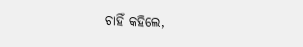ଚାହିଁ କହିଲେ,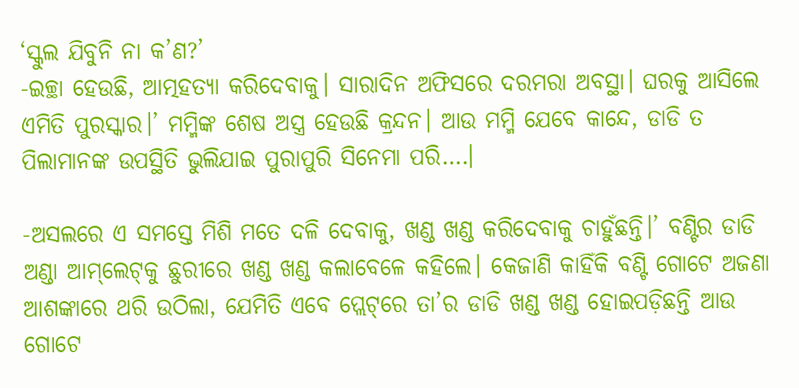‘ସ୍କୁଲ ଯିବୁନି ନା କ’ଣ?’
-ଇଚ୍ଛା ହେଉଛି, ଆତ୍ମହତ୍ୟା କରିଦେବାକୁ। ସାରାଦିନ ଅଫିସରେ ଦରମରା ଅବସ୍ଥା। ଘରକୁ ଆସିଲେ ଏମିତି ପୁରସ୍କାର।’ ମମ୍ମିଙ୍କ ଶେଷ ଅସ୍ତ୍ର ହେଉଛି କ୍ରନ୍ଦନ। ଆଉ ମମ୍ମି ଯେବେ କାନ୍ଦେ, ଡାଡି ତ ପିଲାମାନଙ୍କ ଉପସ୍ଥିତି ଭୁଲିଯାଇ ପୁରାପୁରି ସିନେମା ପରି….।

-ଅସଲରେ ଏ ସମସ୍ତେ ମିଶି ମତେ ଦଳି ଦେବାକୁ, ଖଣ୍ଡ ଖଣ୍ଡ କରିଦେବାକୁ ଚାହୁଁଛନ୍ତି।’ ବଣ୍ଟିର ଡାଡି ଅଣ୍ଡା ଆମ୍‌ଲେଟ୍‌କୁ ଛୁରୀରେ ଖଣ୍ଡ ଖଣ୍ଡ କଲାବେଳେ କହିଲେ। କେଜାଣି କାହିଁକି ବଣ୍ଟି ଗୋଟେ ଅଜଣା ଆଶଙ୍କାରେ ଥରି ଉଠିଲା, ଯେମିତି ଏବେ ପ୍ଲେଟ୍‌ରେ ତା’ର ଡାଡି ଖଣ୍ଡ ଖଣ୍ଡ ହୋଇପଡ଼ିଛନ୍ତି ଆଉ ଗୋଟେ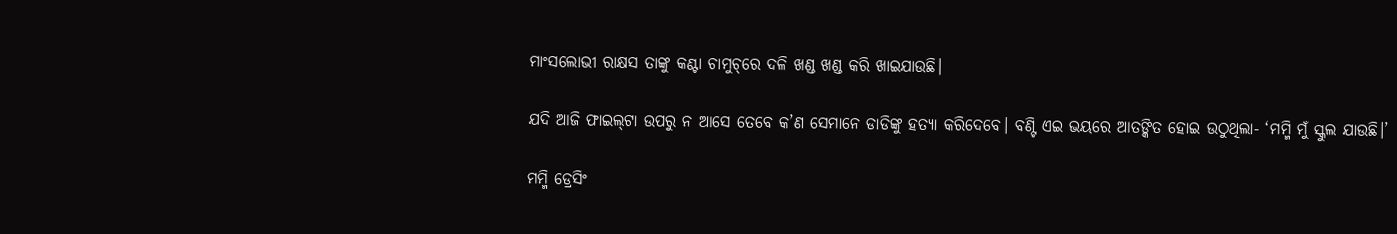ମାଂସଲୋଭୀ ରାକ୍ଷସ ତାଙ୍କୁ କଣ୍ଟା ଚାମୁଚ୍‌ରେ ଦଳି ଖଣ୍ଡ ଖଣ୍ଡ କରି ଖାଇଯାଉଛି।

ଯଦି ଆଜି ଫାଇଲ୍‌ଟା ଉପରୁ ନ ଆସେ ତେବେ କ’ଣ ସେମାନେ ଡାଡିଙ୍କୁ ହତ୍ୟା କରିଦେବେ। ବଣ୍ଟି ଏଇ ଭୟରେ ଆତଙ୍କିତ ହୋଇ ଉଠୁଥିଲା- ‘ମମ୍ମି ମୁଁ ସ୍କୁଲ ଯାଉଛି।’

ମମ୍ମି ଡ୍ରେସିଂ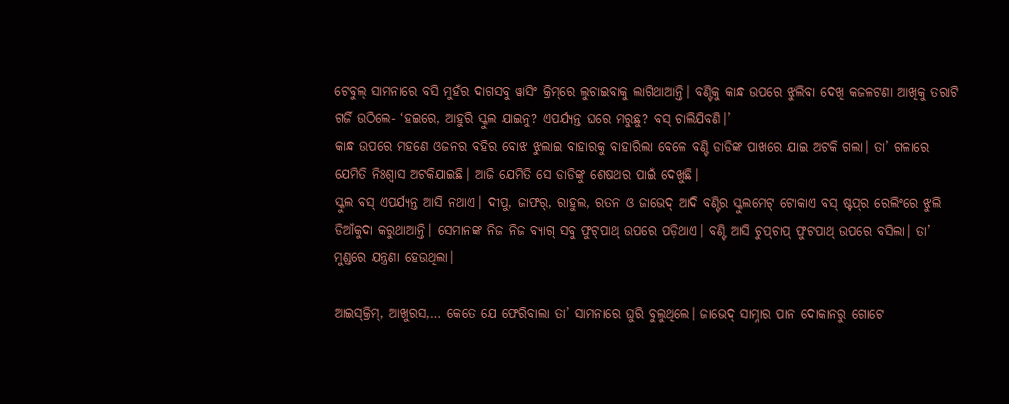ଟେବୁଲ୍‌ ସାମନାରେ ବସି ମୁହଁର ଦାଗସବୁ ୱାସିଂ କ୍ରିମ୍‌ରେ ଲୁଚାଇବାକୁ ଲାଗିଥାଆନ୍ତି। ବଣ୍ଟିକୁ କାନ୍ଧ ଉପରେ ଝୁଲିବା ଦେଖି କଜଳଟଣା ଆଖିକୁ ତରାଟି ଗର୍ଜି ଉଠିଲେ- ‘ହଇରେ, ଆହୁରି ସ୍କୁଲ ଯାଇନୁ? ଏପର୍ଯ୍ୟନ୍ତ ଘରେ ମରୁଛୁ? ବସ୍‌ ଚାଲିଯିବଣି।’
କାନ୍ଧ ଉପରେ ମହଣେ ଓଜନର ବହିର ବୋଝ ଝୁଲାଇ ବାହାରକୁ ବାହାରିଲା ବେଳେ ବଣ୍ଟି ଡାଡିଙ୍କ ପାଖରେ ଯାଇ ଅଟକି ଗଲା। ତା’ ଗଳାରେ ଯେମିତି ନିଃଶ୍ବାସ ଅଟକିଯାଇଛି। ଆଜି ଯେମିତି ସେ ଡାଡିଙ୍କୁ ଶେଷଥର ପାଇଁ ଦେଖୁଛି।
ସ୍କୁଲ ବସ୍‌ ଏପର୍ଯ୍ୟନ୍ତ ଆସି ନଥାଏ। ଦୀପୁ, ଜାଫର୍‌, ରାହୁଲ, ରତନ ଓ ଜାଭେଦ୍‌ ଆଦି ବଣ୍ଟିର ସ୍କୁଲମେଟ୍‌ ଟୋକାଏ ବସ୍‌ ଷ୍ଟପ୍‌ର ରେଲିଂରେ ଝୁଲି ଡିଆଁକୁଦା କରୁଥାଆନ୍ତି। ସେମାନଙ୍କ ନିଜ ନିଜ ବ୍ୟାଗ୍‌ ସବୁ ଫୁଟ୍‌ପାଥ୍‌ ଉପରେ ପଡ଼ିଥାଏ। ବଣ୍ଟି ଆସି ଚୁପ୍‌ଚାପ୍‌ ଫୁଟପାଥ୍ ଉପରେ ବସିଲା। ତା’ ମୁଣ୍ଡରେ ଯନ୍ତ୍ରଣା ହେଉଥିଲା।

ଆଇସ୍‌କ୍ରିମ୍‌, ଆଖୁରସ,… କେତେ ଯେ ଫେରିବାଲା ତା’ ସାମନାରେ ଘୁରି ବୁଲୁଥିଲେ। ଜାଭେଦ୍‌ ସାମ୍ନାର ପାନ ଦୋକାନରୁ ଗୋଟେ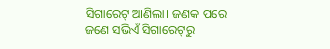ସିଗାରେଟ୍‌ ଆଣିଲା। ଜଣକ ପରେ ଜଣେ ସଭିଏଁ ସିଗାରେଟ୍‌ରୁ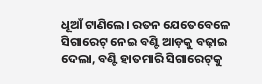ଧୂଆଁ ଟାଣିଲେ। ରତନ ଯେତେବେଳେ ସିଗାରେଟ୍‌ ନେଇ ବଣ୍ଟି ଆଡ଼କୁ ବଢ଼ାଇ ଦେଲା, ବଣ୍ଟି ହାତମାରି ସିଗାରେଟ୍‌କୁ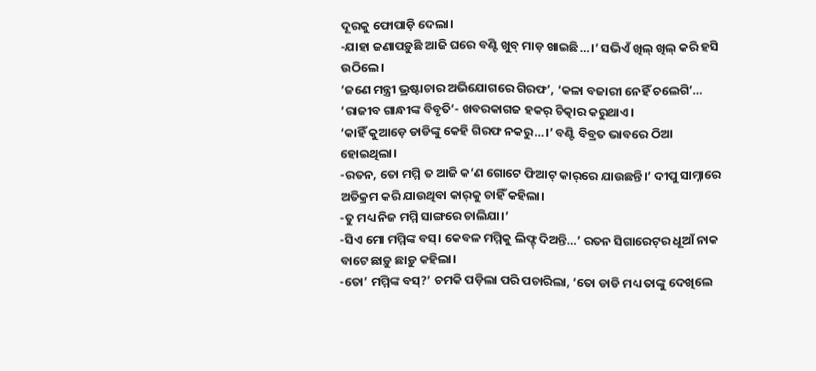ଦୂରକୁ ଫୋପାଡ଼ି ଦେଲା।
-ଯାହା ଜଣାପଡ଼ୁଛି ଆଜି ଘରେ ବଣ୍ଟି ଖୁବ୍‌ ମାଡ଼ ଖାଇଛି…।’ ସଭିଏଁ ଖିଲ୍‌ ଖିଲ୍‌ କରି ହସି ଉଠିଲେ।
‘ଜଣେ ମନ୍ତ୍ରୀ ଭ୍ରଷ୍ଟାଚାର ଅଭିଯୋଗରେ ଗିରଫ’, ‘କଳା ବଜାରୀ ନେହିଁ ଚଲେଗି’… ‘ରାଜୀବ ଗାନ୍ଧୀଙ୍କ ବିବୃତି’- ଖବରକାଗଜ ହକର୍‌ ଚିତ୍କାର କରୁଥାଏ।
‘କାହିଁ କୁଆଡ଼େ ଡାଡିଙ୍କୁ କେହି ଗିରଫ ନକରୁ…।’ ବଣ୍ଟି ବିବ୍ରତ ଭାବରେ ଠିଆ ହୋଇଥିଲା।
-ରତନ, ତୋ ମମ୍ମି ତ ଆଜି କ’ଣ ଗୋଟେ ଫିଆଟ୍‌ କାର୍‌ରେ ଯାଉଛନ୍ତି।’ ଦୀପୁ ସାମ୍ନାରେ ଅତିକ୍ରମ କରି ଯାଉଥିବା କାର୍‌କୁ ଚାହିଁ କହିଲା।
-ତୁ ମଧ୍ୟ ନିଜ ମମ୍ମି ସାଙ୍ଗରେ ଚାଲିଯା।’
-ସିଏ ମୋ ମମ୍ମିଙ୍କ ବସ୍‌। କେବଳ ମମ୍ମିକୁ ଲିଫ୍ଟ୍‌ ଦିଅନ୍ତି…’ ରତନ ସିଗାରେଟ୍‌ର ଧୂଆଁ ନାକ ବାଟେ ଛାଡ଼ୁ ଛାଡ଼ୁ କହିଲା।
-ତୋ’ ମମ୍ମିଙ୍କ ବସ୍‌?’ ଚମକି ପଡ଼ିଲା ପରି ପଚାରିଲା, ‘ତୋ ଡାଡି ମଧ୍ୟ ତାଙ୍କୁ ଦେଖିଲେ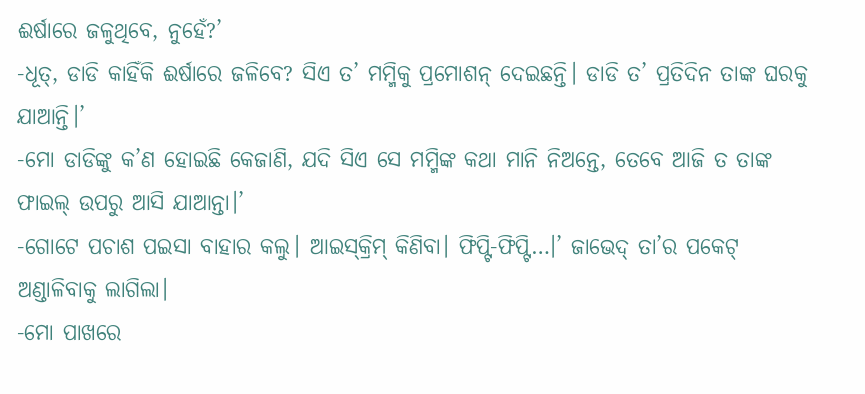ଈର୍ଷାରେ ଜଳୁଥିବେ, ନୁହେଁ?’
-ଧୂତ୍‌, ଡାଡି କାହିଁକି ଈର୍ଷାରେ ଜଳିବେ? ସିଏ ତ’ ମମ୍ମିକୁ ପ୍ରମୋଶନ୍‌ ଦେଇଛନ୍ତି। ଡାଡି ତ’ ପ୍ରତିଦିନ ତାଙ୍କ ଘରକୁ ଯାଆନ୍ତି।’
-ମୋ ଡାଡିଙ୍କୁ କ’ଣ ହୋଇଛି କେଜାଣି, ଯଦି ସିଏ ସେ ମମ୍ମିଙ୍କ କଥା ମାନି ନିଅନ୍ତେ, ତେବେ ଆଜି ତ ତାଙ୍କ ଫାଇଲ୍‌ ଉପରୁ ଆସି ଯାଆନ୍ତା।’
-ଗୋଟେ ପଚାଶ ପଇସା ବାହାର କଲୁ। ଆଇସ୍‌କ୍ରିମ୍‌ କିଣିବା। ଫିପ୍ଟି-ଫିପ୍ଟି…।’ ଜାଭେଦ୍‌ ତା’ର ପକେଟ୍‌ ଅଣ୍ଡାଳିବାକୁ ଲାଗିଲା।
-ମୋ ପାଖରେ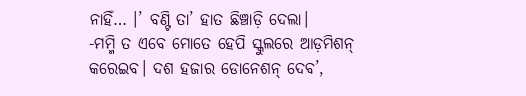ନାହିଁ… ।’ ବଣ୍ଟି ତା’ ହାତ ଛିଞ୍ଚାଡ଼ି ଦେଲା।
-ମମ୍ମି ତ ଏବେ ମୋତେ ହେପି ସ୍କୁଲରେ ଆଡ଼ମିଶନ୍‌ କରେଇବ। ଦଶ ହଜାର ଡୋନେଶନ୍‌ ଦେବ’,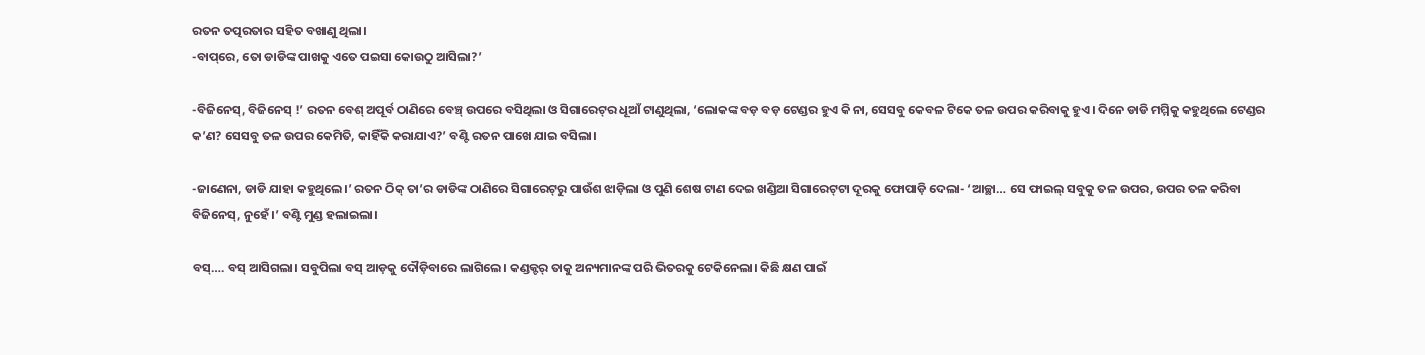ରତନ ତତ୍ପରତାର ସହିତ ବଖାଣୁ ଥିଲା।
-ବାପ୍‌ରେ, ତୋ ଡାଡିଙ୍କ ପାଖକୁ ଏତେ ପଇସା କୋଉଠୁ ଆସିଲା?’

-ବିଜିନେସ୍‌, ବିଜିନେସ୍‌ !’ ରତନ ବେଶ୍‌ ଅପୂର୍ବ ଠାଣିରେ ବେଞ୍ଚ୍‌ ଉପରେ ବସିଥିଲା ଓ ସିଗାରେଟ୍‌ର ଧୂଆଁ ଟାଣୁଥିଲା, ‘ଲୋକଙ୍କ ବଡ଼ ବଡ଼ ଟେଣ୍ଡର ହୁଏ କି ନା, ସେସବୁ କେବଳ ଟିକେ ତଳ ଉପର କରିବାକୁ ହୁଏ। ଦିନେ ଡାଡି ମମ୍ମିକୁ କହୁଥିଲେ ଟେଣ୍ଡର କ’ଣ? ସେସବୁ ତଳ ଉପର କେମିତି, କାହିଁକି କରାଯାଏ?’ ବଣ୍ଟି ରତନ ପାଖେ ଯାଇ ବସିଲା।

-ଜାଣେନା, ଡାଡି ଯାହା କହୁଥିଲେ।’ ରତନ ଠିକ୍‌ ତା’ର ଡାଡିଙ୍କ ଠାଣିରେ ସିଗାରେଟ୍‌ରୁ ପାଉଁଶ ଝାଡ଼ିଲା ଓ ପୁଣି ଶେଷ ଟାଣ ଦେଇ ଖଣ୍ଡିଆ ସିଗାରେଟ୍‌ଟା ଦୂରକୁ ଫୋପାଡ଼ି ଦେଲା- ‘ଆଚ୍ଛା… ସେ ଫାଇଲ୍‌ ସବୁକୁ ତଳ ଉପର, ଉପର ତଳ କରିବା ବିଜିନେସ୍‌, ନୁହେଁ।’ ବଣ୍ଟି ମୁଣ୍ଡ ହଲାଇଲା।

ବସ୍‌…. ବସ୍‌ ଆସିଗଲା। ସବୁପିଲା ବସ୍‌ ଆଡ଼କୁ ଦୌଡ଼ିବାରେ ଲାଗିଲେ। କଣ୍ଡକ୍ଟର୍‌ ତାକୁ ଅନ୍ୟମାନଙ୍କ ପରି ଭିତରକୁ ଟେକିନେଲା। କିଛି କ୍ଷଣ ପାଇଁ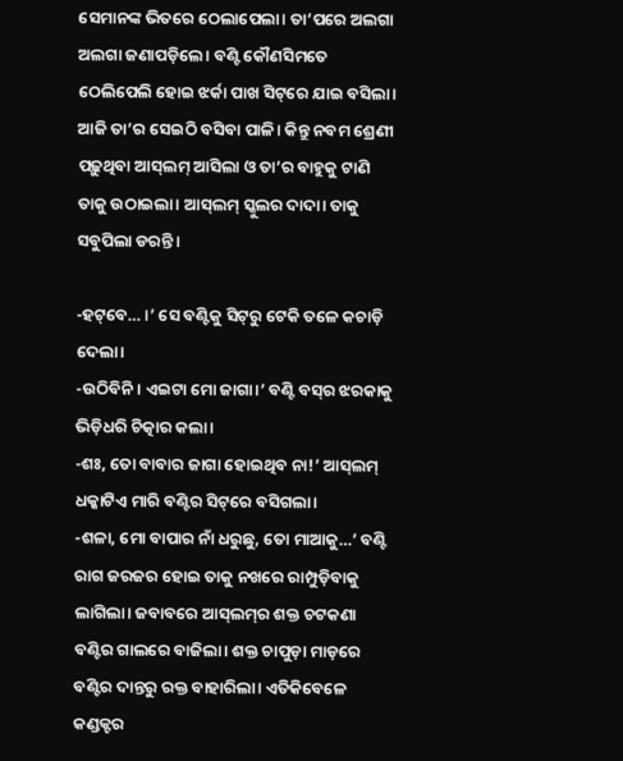ସେମାନଙ୍କ ଭିତରେ ଠେଲାପେଲା। ତା’ପରେ ଅଲଗା ଅଲଗା ଜଣାପଡ଼ିଲେ। ବଣ୍ଟି କୌଣସିମତେ ଠେଲିପେଲି ହୋଇ ଝର୍କା ପାଖ ସିଟ୍‌ରେ ଯାଇ ବସିଲା। ଆଜି ତା’ର ସେଇଠି ବସିବା ପାଳି। କିନ୍ତୁ ନବମ ଶ୍ରେଣୀ ପଢ଼ୁଥିବା ଆସ୍‌ଲମ୍‌ ଆସିଲା ଓ ତା’ର ବାହୁକୁ ଟାଣି ତାକୁ ଉଠାଇଲା। ଆସ୍‌ଲମ୍‌ ସ୍କୁଲର ଦାଦା। ତାକୁ ସବୁପିଲା ଡରନ୍ତି।

-ହଟ୍‌ବେ… ।’ ସେ ବଣ୍ଟିକୁ ସିଟ୍‌ରୁ ଟେକି ତଳେ କଚାଡ଼ି ଦେଲା।
-ଉଠିବିନି। ଏଇଟା ମୋ ଜାଗା।’ ବଣ୍ଟି ବସ୍‌ର ଝରକାକୁ ଭିଡ଼ିଧରି ଚିତ୍କାର କଲା।
-ଶଃ, ତୋ ବାବାର ଜାଗା ହୋଇଥିବ ନା!’ ଆସ୍‌ଲମ୍‌ ଧକ୍କାଟିଏ ମାରି ବଣ୍ଟିର ସିଟ୍‌ରେ ବସିଗଲା।
-ଶଳା, ମୋ ବାପାର ନାଁ ଧରୁଛୁ, ତୋ ମାଆକୁ…’ ବଣ୍ଟି ରାଗ ଜରଜର ହୋଇ ତାକୁ ନଖରେ ରାମ୍ପୁଡ଼ିବାକୁ ଲାଗିଲା। ଜବାବରେ ଆସ୍‌ଲମ୍‌ର ଶକ୍ତ ଚଟକଣା ବଣ୍ଟିର ଗାଲରେ ବାଜିଲା। ଶକ୍ତ ଚାପୁଡ଼ା ମାଡ଼ରେ ବଣ୍ଟିର ଦାନ୍ତରୁ ରକ୍ତ ବାହାରିଲା। ଏତିକିବେଳେ କଣ୍ଡକ୍ଟର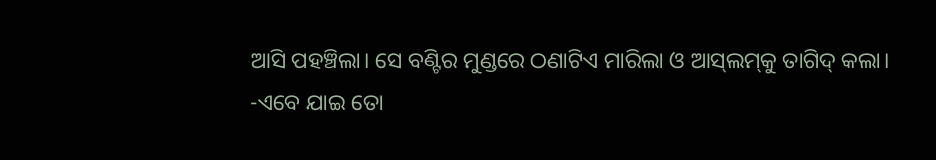ଆସି ପହଞ୍ଚିଲା। ସେ ବଣ୍ଟିର ମୁଣ୍ଡରେ ଠଣାଟିଏ ମାରିଲା ଓ ଆସ୍‌ଲମ୍‌କୁ ତାଗିଦ୍‌ କଲା।
-ଏବେ ଯାଇ ତୋ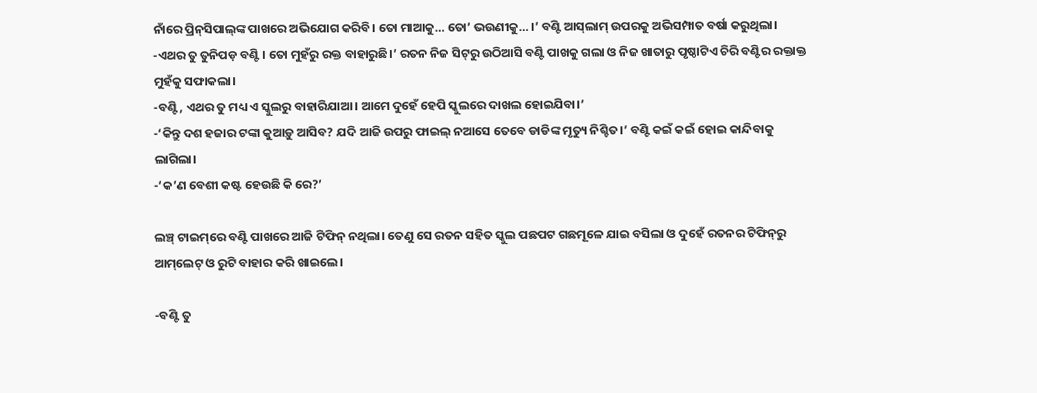ନାଁରେ ପ୍ରିନ୍‌ସିପାଲ୍‌ଙ୍କ ପାଖରେ ଅଭିଯୋଗ କରିବି। ତୋ ମାଆକୁ… ତୋ’ ଭଉଣୀକୁ… ।’ ବଣ୍ଟି ଆସ୍‌ଲାମ୍‌ ଉପରକୁ ଅଭିସମ୍ପାତ ବର୍ଷା କରୁଥିଲା।
-ଏଥର ତୁ ତୁନିପଡ଼ ବଣ୍ଟି। ତୋ ମୁହଁରୁ ରକ୍ତ ବାହାରୁଛି।’ ରତନ ନିଜ ସିଟ୍‌ରୁ ଉଠିଆସି ବଣ୍ଟି ପାଖକୁ ଗଲା ଓ ନିଜ ଖାତାରୁ ପୃଷ୍ଠାଟିଏ ଚିରି ବଣ୍ଟିର ରକ୍ତାକ୍ତ ମୁହଁକୁ ସଫାକଲା।
-ବଣ୍ଟି, ଏଥର ତୁ ମଧ୍ୟ ଏ ସ୍କୁଲରୁ ବାହାରିଯାଆ। ଆମେ ଦୁହେଁ ହେପି ସ୍କୁଲରେ ଦାଖଲ ହୋଇଯିବା।’
-‘କିନ୍ତୁ ଦଶ ହଜାର ଟଙ୍କା କୁଆଡ଼ୁ ଆସିବ? ଯଦି ଆଜି ଉପରୁ ଫାଇଲ୍‌ ନଆସେ ତେବେ ଡାଡିଙ୍କ ମୃତ୍ୟୁ ନିଶ୍ଚିତ।’ ବଣ୍ଟି କଇଁ କଇଁ ହୋଇ କାନ୍ଦିବାକୁ ଲାଗିଲା।
-‘କ’ଣ ବେଶୀ କଷ୍ଟ ହେଉଛି କି ରେ?’

ଲଞ୍ଚ୍‌ ଟାଇମ୍‌ରେ ବଣ୍ଟି ପାଖରେ ଆଜି ଟିଫିନ୍‌ ନଥିଲା। ତେଣୁ ସେ ରତନ ସହିତ ସ୍କୁଲ ପଛପଟ ଗଛମୂଳେ ଯାଇ ବସିଲା ଓ ଦୁହେଁ ରତନର ଟିଫିନ୍‌ରୁ ଆମ୍‌ଲେଟ୍‌ ଓ ରୁଟି ବାହାର କରି ଖାଇଲେ।

-ବଣ୍ଟି ତୁ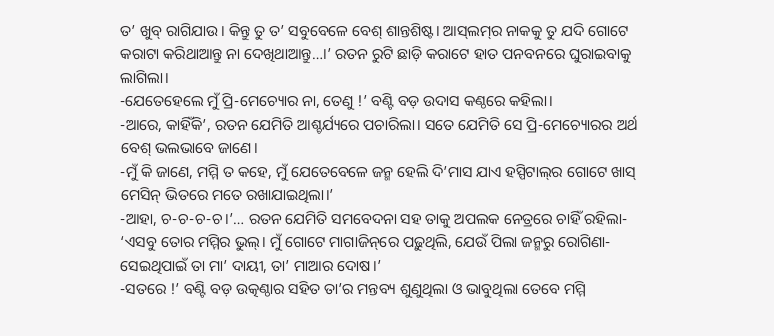ତ’ ଖୁବ୍‌ ରାଗିଯାଉ। କିନ୍ତୁ ତୁ ତ’ ସବୁବେଳେ ବେଶ୍‌ ଶାନ୍ତଶିଷ୍ଟ। ଆସ୍‌ଲମ୍‌ର ନାକକୁ ତୁ ଯଦି ଗୋଟେ କରାଟା କରିଥାଆନ୍ତୁ ନା ଦେଖିଥାଆନ୍ତୁ…।’ ରତନ ରୁଟି ଛାଡ଼ି କରାଟେ ହାତ ପନବନରେ ଘୁରାଇବାକୁ ଲାଗିଲା।
-ଯେତେହେଲେ ମୁଁ ପ୍ରି-ମେଚ୍ୟୋର ନା, ତେଣୁ !’ ବଣ୍ଟି ବଡ଼ ଉଦାସ କଣ୍ଠରେ କହିଲା।
-ଆରେ, କାହିଁକି’, ରତନ ଯେମିତି ଆଶ୍ଚର୍ଯ୍ୟରେ ପଚାରିଲା। ସତେ ଯେମିତି ସେ ପ୍ରି-ମେଚ୍ୟୋରର ଅର୍ଥ ବେଶ୍‌ ଭଲଭାବେ ଜାଣେ।
-ମୁଁ କି ଜାଣେ, ମମ୍ମି ତ କହେ, ମୁଁ ଯେତେବେଳେ ଜନ୍ମ ହେଲି ଦି’ମାସ ଯାଏ ହସ୍ପିଟାଲ୍‌ର ଗୋଟେ ଖାସ୍‌ ମେସିନ୍‌ ଭିତରେ ମତେ ରଖାଯାଇଥିଲା।’
-ଆହା, ଚ-ଚ-ଚ-ଚ।’… ରତନ ଯେମିତି ସମବେଦନା ସହ ତାକୁ ଅପଲକ ନେତ୍ରରେ ଚାହିଁ ରହିଲା- ‘ଏସବୁ ତୋର ମମ୍ମିର ଭୁଲ୍‌। ମୁଁ ଗୋଟେ ମାଗାଜିନ୍‌ରେ ପଢ଼ୁଥିଲି, ଯେଉଁ ପିଲା ଜନ୍ମରୁ ରୋଗିଣା- ସେଇଥିପାଇଁ ତା ମା’ ଦାୟୀ, ତା’ ମାଆର ଦୋଷ।’
-ସତରେ !’ ବଣ୍ଟି ବଡ଼ ଉତ୍କଣ୍ଠାର ସହିତ ତା’ର ମନ୍ତବ୍ୟ ଶୁଣୁଥିଲା ଓ ଭାବୁଥିଲା ତେବେ ମମ୍ମି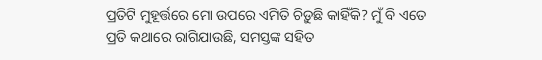ପ୍ରତିଟି ମୁହୂର୍ତ୍ତରେ ମୋ ଉପରେ ଏମିତି ଚିଡ଼ୁଛି କାହିଁକି? ମୁଁ ବି ଏତେ ପ୍ରତି କଥାରେ ରାଗିଯାଉଛି, ସମସ୍ତଙ୍କ ସହିତ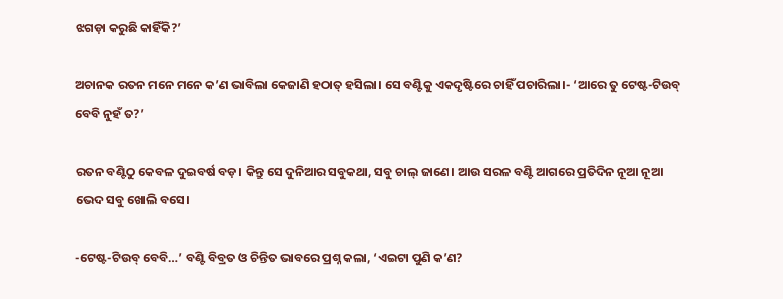ଝଗଡ଼ା କରୁଛି କାହିଁକି?’

ଅଚାନକ ରତନ ମନେ ମନେ କ’ଣ ଭାବିଲା କେଜାଣି ହଠାତ୍‌ ହସିଲା। ସେ ବଣ୍ଟିକୁ ଏକଦୃଷ୍ଟିରେ ଚାହିଁ ପଚାରିଲା।- ‘ଆରେ ତୁ ଟେଷ୍ଟ-ଟିଉବ୍‌ ବେବି ନୁହଁ ତ?’

ରତନ ବଣ୍ଟିଠୁ କେବଳ ଦୁଇବର୍ଷ ବଡ଼। କିନ୍ତୁ ସେ ଦୁନିଆର ସବୁକଥା, ସବୁ ଚାଲ୍‌ ଜାଣେ। ଆଉ ସରଳ ବଣ୍ଟି ଆଗରେ ପ୍ରତିଦିନ ନୂଆ ନୂଆ ଭେଦ ସବୁ ଖୋଲି ବସେ।

-ଟେଷ୍ଟ-ଟିଉବ୍‌ ବେବି…’ ବଣ୍ଟି ବିବ୍ରତ ଓ ଚିନ୍ତିତ ଭାବରେ ପ୍ରଶ୍ନ କଲା, ‘ଏଇଟା ପୁଣି କ’ଣ?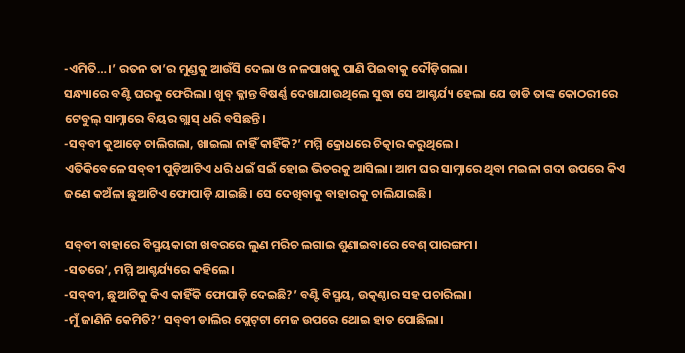-ଏମିତି…।’ ରତନ ତା’ର ମୁଣ୍ଡକୁ ଆଉଁସି ଦେଲା ଓ ନଳପାଖକୁ ପାଣି ପିଇବାକୁ ଦୌଡ଼ିଗଲା।
ସନ୍ଧ୍ୟାରେ ବଣ୍ଟି ଘରକୁ ଫେରିଲା। ଖୁବ୍‌ କ୍ଳାନ୍ତ ବିଷର୍ଣ୍ଣ ଦେଖାଯାଉଥିଲେ ସୁଦ୍ଧା ସେ ଆଶ୍ଚର୍ଯ୍ୟ ହେଲା ଯେ ଡାଡି ତାଙ୍କ କୋଠରୀରେ ଟେବୁଲ୍‌ ସାମ୍ନାରେ ବିୟର ଗ୍ଲାସ୍‌ ଧରି ବସିଛନ୍ତି।
-ସବ୍‌ବୀ କୁଆଡ଼େ ଚାଲିଗଲା, ଖାଇଲା ନାହିଁ କାହିଁକି?’ ମମ୍ମି କ୍ରୋଧରେ ଚିତ୍କାର କରୁଥିଲେ।
ଏତିକିବେଳେ ସବ୍‌ବୀ ପୁଡ଼ିଆଟିଏ ଧରି ଧଇଁ ସଇଁ ହୋଇ ଭିତରକୁ ଆସିଲା। ଆମ ଘର ସାମ୍ନାରେ ଥିବା ମଇଳା ଗଦା ଉପରେ କିଏ ଜଣେ କଅଁଳା ଛୁଆଟିଏ ଫୋପାଡ଼ି ଯାଇଛି। ସେ ଦେଖିବାକୁ ବାହାରକୁ ଚାଲିଯାଇଛି।

ସବ୍‌ବୀ ବାହାରେ ବିସ୍ମୟକାରୀ ଖବରରେ ଲୁଣ ମରିଚ ଲଗାଇ ଶୁଣାଇବାରେ ବେଶ୍‌ ପାରଙ୍ଗମ।
-ସତରେ’, ମମ୍ମି ଆଶ୍ଚର୍ଯ୍ୟରେ କହିଲେ।
-ସବ୍‌ବୀ, ଛୁଆଟିକୁ କିଏ କାହିଁକି ଫୋପାଡ଼ି ଦେଇଛି?’ ବଣ୍ଟି ବିସ୍ମୟ, ଉତ୍କଣ୍ଠାର ସହ ପଚାରିଲା।
-ମୁଁ ଜାଣିନି କେମିତି?’ ସବ୍‌ବୀ ଡାଲିର ପ୍ଲେଟ୍‌ଟା ମେଜ ଉପରେ ଥୋଇ ହାତ ପୋଛିଲା।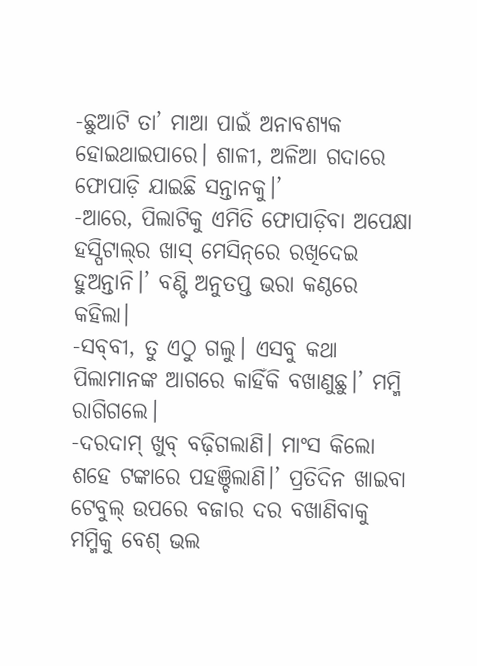-ଛୁଆଟି ତା’ ମାଆ ପାଇଁ ଅନାବଶ୍ୟକ ହୋଇଥାଇପାରେ। ଶାଳୀ, ଅଳିଆ ଗଦାରେ ଫୋପାଡ଼ି ଯାଇଛି ସନ୍ତାନକୁ।’
-ଆରେ, ପିଲାଟିକୁ ଏମିତି ଫୋପାଡ଼ିବା ଅପେକ୍ଷା ହସ୍ପିଟାଲ୍‌ର ଖାସ୍‌ ମେସିନ୍‌ରେ ରଖିଦେଇ ହୁଅନ୍ତାନି।’ ବଣ୍ଟି ଅନୁତପ୍ତ ଭରା କଣ୍ଠରେ କହିଲା।
-ସବ୍‌ବୀ, ତୁ ଏଠୁ ଗଲୁ। ଏସବୁ କଥା ପିଲାମାନଙ୍କ ଆଗରେ କାହିଁକି ବଖାଣୁଛୁ।’ ମମ୍ମି ରାଗିଗଲେ।
-ଦରଦାମ୍‌ ଖୁବ୍‌ ବଢ଼ିଗଲାଣି। ମାଂସ କିଲୋ ଶହେ ଟଙ୍କାରେ ପହଞ୍ଚିଲାଣି।’ ପ୍ରତିଦିନ ଖାଇବା ଟେବୁଲ୍‌ ଉପରେ ବଜାର ଦର ବଖାଣିବାକୁ ମମ୍ମିକୁ ବେଶ୍‌ ଭଲ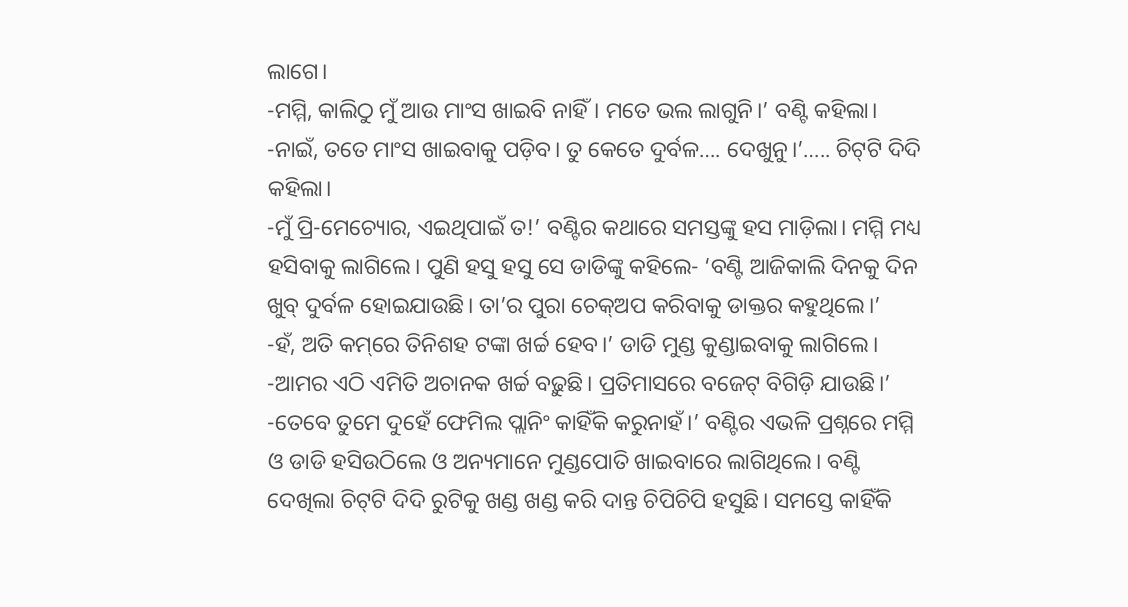ଲାଗେ।
-ମମ୍ମି, କାଲିଠୁ ମୁଁ ଆଉ ମାଂସ ଖାଇବି ନାହିଁ। ମତେ ଭଲ ଲାଗୁନି।’ ବଣ୍ଟି କହିଲା।
-ନାଇଁ, ତତେ ମାଂସ ଖାଇବାକୁ ପଡ଼ିବ। ତୁ କେତେ ଦୁର୍ବଳ…. ଦେଖୁନୁ।’….. ଚିଟ୍‌ଟି ଦିଦି କହିଲା।
-ମୁଁ ପ୍ରି-ମେଚ୍ୟୋର, ଏଇଥିପାଇଁ ତ!’ ବଣ୍ଟିର କଥାରେ ସମସ୍ତଙ୍କୁ ହସ ମାଡ଼ିଲା। ମମ୍ମି ମଧ୍ୟ ହସିବାକୁ ଲାଗିଲେ। ପୁଣି ହସୁ ହସୁ ସେ ଡାଡିଙ୍କୁ କହିଲେ- ‘ବଣ୍ଟି ଆଜିକାଲି ଦିନକୁ ଦିନ ଖୁବ୍‌ ଦୁର୍ବଳ ହୋଇଯାଉଛି। ତା’ର ପୁରା ଚେକ୍‌ଅପ କରିବାକୁ ଡାକ୍ତର କହୁଥିଲେ।’
-ହଁ, ଅତି କମ୍‌ରେ ତିନିଶହ ଟଙ୍କା ଖର୍ଚ୍ଚ ହେବ।’ ଡାଡି ମୁଣ୍ଡ କୁଣ୍ଡାଇବାକୁ ଲାଗିଲେ।
-ଆମର ଏଠି ଏମିତି ଅଚାନକ ଖର୍ଚ୍ଚ ବଢ଼ୁଛି। ପ୍ରତିମାସରେ ବଜେଟ୍‌ ବିଗିଡ଼ି ଯାଉଛି।’
-ତେବେ ତୁମେ ଦୁହେଁ ଫେମିଲ ପ୍ଲାନିଂ କାହିଁକି କରୁନାହଁ।’ ବଣ୍ଟିର ଏଭଳି ପ୍ରଶ୍ନରେ ମମ୍ମି ଓ ଡାଡି ହସିଉଠିଲେ ଓ ଅନ୍ୟମାନେ ମୁଣ୍ଡପୋତି ଖାଇବାରେ ଲାଗିଥିଲେ। ବଣ୍ଟି ଦେଖିଲା ଚିଟ୍‌ଟି ଦିଦି ରୁଟିକୁ ଖଣ୍ଡ ଖଣ୍ଡ କରି ଦାନ୍ତ ଚିପିଚିପି ହସୁଛି। ସମସ୍ତେ କାହିଁକି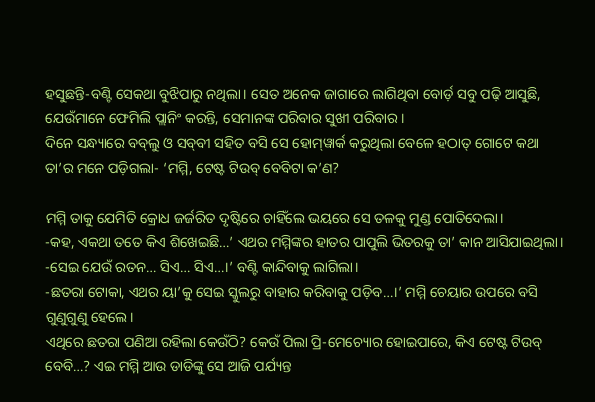ହସୁଛନ୍ତି-ବଣ୍ଟି ସେକଥା ବୁଝିପାରୁ ନଥିଲା। ସେତ ଅନେକ ଜାଗାରେ ଲାଗିଥିବା ବୋର୍ଡ଼ ସବୁ ପଢ଼ି ଆସୁଛି, ଯେଉଁମାନେ ଫେମିଲି ପ୍ଲାନିଂ କରନ୍ତି, ସେମାନଙ୍କ ପରିବାର ସୁଖୀ ପରିବାର।
ଦିନେ ସନ୍ଧ୍ୟାରେ ବବ୍‌ଲୁ ଓ ସବ୍‌ବୀ ସହିତ ବସି ସେ ହୋମ୍‌ୱାର୍କ କରୁଥିଲା ବେଳେ ହଠାତ୍‌ ଗୋଟେ କଥା ତା’ର ମନେ ପଡ଼ିଗଲା- ‘ମମ୍ମି, ଟେଷ୍ଟ ଟିଉବ୍‌ ବେବିଟା କ’ଣ?

ମମ୍ମି ତାକୁ ଯେମିତି କ୍ରୋଧ ଜର୍ଜରିତ ଦୃଷ୍ଟିରେ ଚାହିଁଲେ ଭୟରେ ସେ ତଳକୁ ମୁଣ୍ଡ ପୋତିଦେଲା।
-କହ, ଏକଥା ତତେ କିଏ ଶିଖେଇଛି…’ ଏଥର ମମ୍ମିଙ୍କର ହାତର ପାପୁଲି ଭିତରକୁ ତା’ କାନ ଆସିଯାଇଥିଲା।
-ସେଇ ଯେଉଁ ରତନ… ସିଏ… ସିଏ…।’ ବଣ୍ଟି କାନ୍ଦିବାକୁ ଲାଗିଲା।
-ଛତରା ଟୋକା, ଏଥର ୟା’କୁ ସେଇ ସ୍କୁଲରୁ ବାହାର କରିବାକୁ ପଡ଼ିବ…।’ ମମ୍ମି ଚେୟାର ଉପରେ ବସି ଗୁଣୁଗୁଣୁ ହେଲେ।
ଏଥିରେ ଛତରା ପଣିଆ ରହିଲା କେଉଁଠି? କେଉଁ ପିଲା ପ୍ରି-ମେଚ୍ୟୋର ହୋଇପାରେ, କିଏ ଟେଷ୍ଟ ଟିଉବ୍‌ ବେବି…? ଏଇ ମମ୍ମି ଆଉ ଡାଡିଙ୍କୁ ସେ ଆଜି ପର୍ଯ୍ୟନ୍ତ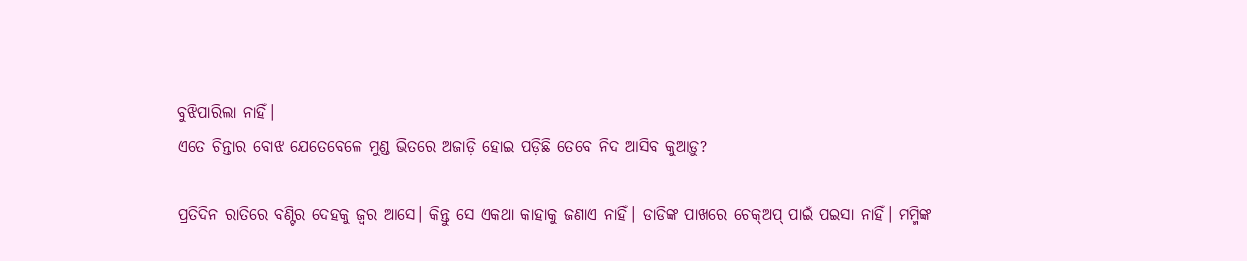ବୁଝିପାରିଲା ନାହିଁ।
ଏତେ ଚିନ୍ତାର ବୋଝ ଯେତେବେଳେ ମୁଣ୍ଡ ଭିତରେ ଅଜାଡ଼ି ହୋଇ ପଡ଼ିଛି ତେବେ ନିଦ ଆସିବ କୁଆଡ଼ୁ?

ପ୍ରତିଦିନ ରାତିରେ ବଣ୍ଟିର ଦେହକୁ ଜ୍ବର ଆସେ। କିନ୍ତୁ ସେ ଏକଥା କାହାକୁ ଜଣାଏ ନାହିଁ। ଡାଡିଙ୍କ ପାଖରେ ଚେକ୍‌ଅପ୍‌ ପାଇଁ ପଇସା ନାହିଁ। ମମ୍ମିଙ୍କ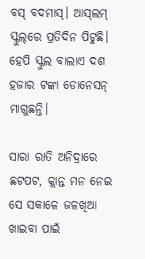ବସ୍‌ ବଦମାସ୍‌। ଆସ୍‌ଲମ୍‌ ସ୍କୁଲ୍‌ରେ ପ୍ରତିଦିନ ପିଟୁଛି। ହେପି ସ୍କୁଲ ବାଲାଏ ଦଶ ହଜାର ଟଙ୍କା ଡୋନେସନ୍‌ ମାଗୁଛନ୍ତି।

ସାରା ରାତି ଅନିଦ୍ରାରେ ଛଟପଟ, କ୍ଲାନ୍ତ ମନ ନେଇ ସେ ସକାଳେ ଜଳଖିଆ ଖାଇବା ପାଇଁ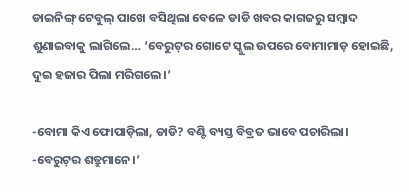ଡାଇନିଙ୍ଗ୍‌ ଟେବୁଲ୍‌ ପାଖେ ବସିଥିଲା ବେଳେ ଡାଡି ଖବର କାଗଜରୁ ସମ୍ବାଦ ଶୁଣାଇବାକୁ ଲାଗିଲେ… ‘ବେରୁଟ୍‌ର ଗୋଟେ ସ୍କୁଲ ଉପରେ ବୋମାମାଡ଼ ହୋଇଛି, ଦୁଇ ହଜାର ପିଲା ମରିଗଲେ।’

-ବୋମା କିଏ ଫୋପାଡ଼ିଲା, ଡାଡି? ବଣ୍ଟି ବ୍ୟସ୍ତ ବିବ୍ରତ ଭାବେ ପଚାରିଲା।
-ବେରୁଟ୍‌ର ଶତ୍ରୁମାନେ।’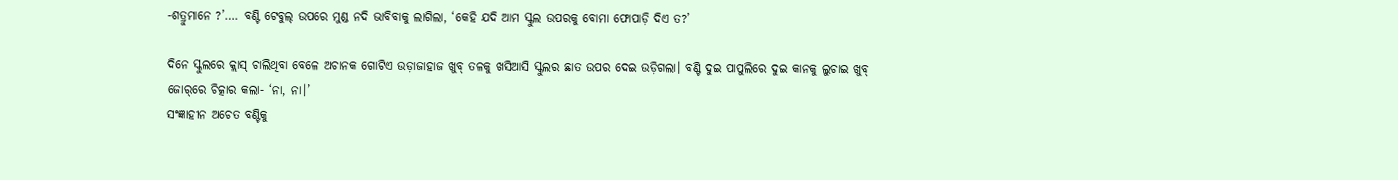-ଶତ୍ରୁମାନେ ?’…. ବଣ୍ଟି ଟେବୁଲ୍‌ ଉପରେ ମୁଣ୍ଡ ନଦି ଭାବିବାକୁ ଲାଗିଲା, ‘କେହି ଯଦି ଆମ ସ୍କୁଲ ଉପରକୁ ବୋମା ଫୋପାଡ଼ି ଦିଏ ତ?’

ଦିନେ ସ୍କୁଲରେ କ୍ଲାସ୍‌ ଚାଲିଥିବା ବେଳେ ଅଚାନକ ଗୋଟିଏ ଉଡ଼ାଜାହାଜ ଖୁବ୍‌ ତଳକୁ ଖସିଆସି ସ୍କୁଲର ଛାତ ଉପର ଦେଇ ଉଡ଼ିଗଲା। ବଣ୍ଟି ଦୁଇ ପାପୁଲିରେ ଦୁଇ କାନକୁ ଲୁଚାଇ ଖୁବ୍‌ ଜୋର୍‌ରେ ଚିତ୍କାର କଲା- ‘ନା, ନା।’
ସଂଜ୍ଞାହୀନ ଅଚେତ ବଣ୍ଟିକୁ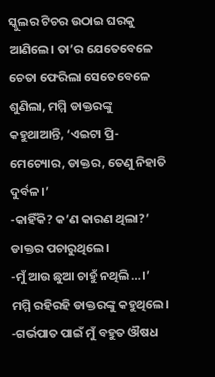ସ୍କୁଲର ଟିଚର ଉଠାଇ ଘରକୁ ଆଣିଲେ। ତା’ର ଯେତେବେଳେ ଚେତା ଫେରିଲା ସେତେବେଳେ ଶୁଣିଲା, ମମ୍ମି ଡାକ୍ତରଙ୍କୁ କହୁଥାଆନ୍ତି, ‘ଏଇଟା ପ୍ରି-ମେଚ୍ୟୋର, ଡାକ୍ତର, ତେଣୁ ନିହାତି ଦୁର୍ବଳ।’
-କାହିଁକି? କ’ଣ କାରଣ ଥିଲା?’ ଡାକ୍ତର ପଚାରୁଥିଲେ।
-ମୁଁ ଆଉ ଛୁଆ ଚାହୁଁ ନଥିଲି…।’ ମମ୍ମି ରହିରହି ଡାକ୍ତରଙ୍କୁ କହୁଥିଲେ।
-ଗର୍ଭପାତ ପାଇଁ ମୁଁ ବହୁତ ଔଷଧ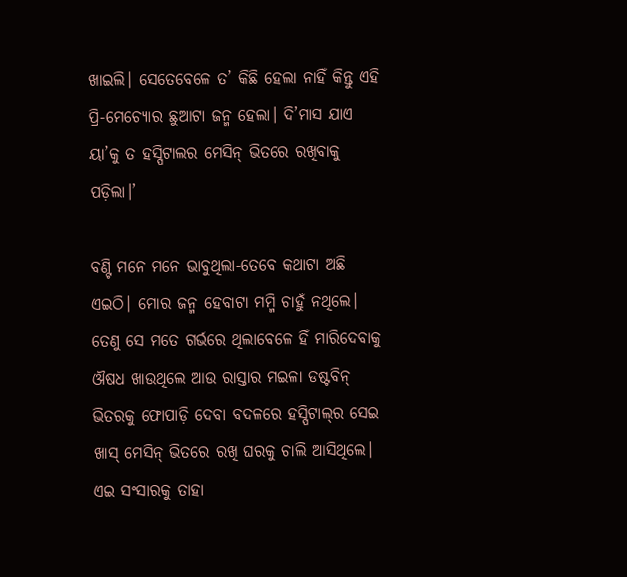ଖାଇଲି। ସେତେବେଳେ ତ’ କିଛି ହେଲା ନାହିଁ କିନ୍ତୁ ଏହି ପ୍ରି-ମେଚ୍ୟୋର ଛୁଆଟା ଜନ୍ମ ହେଲା। ଦି’ମାସ ଯାଏ ୟା’କୁ ତ ହସ୍ପିଟାଲର ମେସିନ୍‌ ଭିତରେ ରଖିବାକୁ ପଡ଼ିଲା।’

ବଣ୍ଟି ମନେ ମନେ ଭାବୁଥିଲା-ତେବେ କଥାଟା ଅଛି ଏଇଠି। ମୋର ଜନ୍ମ ହେବାଟା ମମ୍ମି ଚାହୁଁ ନଥିଲେ। ତେଣୁ ସେ ମତେ ଗର୍ଭରେ ଥିଲାବେଳେ ହିଁ ମାରିଦେବାକୁ ଔଷଧ ଖାଉଥିଲେ ଆଉ ରାସ୍ତାର ମଇଳା ଡଷ୍ଟବିନ୍‌ ଭିତରକୁ ଫୋପାଡ଼ି ଦେବା ବଦଳରେ ହସ୍ପିଟାଲ୍‌ର ସେଇ ଖାସ୍‌ ମେସିନ୍‌ ଭିତରେ ରଖି ଘରକୁ ଚାଲି ଆସିଥିଲେ। ଏଇ ସଂସାରକୁ ତାହା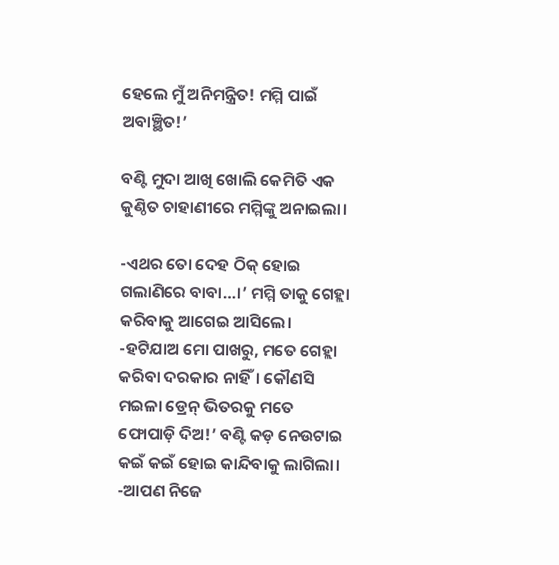ହେଲେ ମୁଁ ଅନିମନ୍ତ୍ରିତ! ମମ୍ମି ପାଇଁ ଅବାଞ୍ଛିତ!’

ବଣ୍ଟି ମୁଦା ଆଖି ଖୋଲି କେମିତି ଏକ କୁଣ୍ଠିତ ଚାହାଣୀରେ ମମ୍ମିଙ୍କୁ ଅନାଇଲା।

-ଏଥର ତୋ ଦେହ ଠିକ୍‌ ହୋଇ ଗଲାଣିରେ ବାବା…।’ ମମ୍ମି ତାକୁ ଗେହ୍ଲା କରିବାକୁ ଆଗେଇ ଆସିଲେ।
-ହଟିଯାଅ ମୋ ପାଖରୁ, ମତେ ଗେହ୍ଲା କରିବା ଦରକାର ନାହିଁ। କୌଣସି ମଇଳା ଡ୍ରେନ୍‌ ଭିତରକୁ ମତେ ଫୋପାଡ଼ି ଦିଅ!’ ବଣ୍ଟି କଡ଼ ନେଉଟାଇ କଇଁ କଇଁ ହୋଇ କାନ୍ଦିବାକୁ ଲାଗିଲା।
-ଆପଣ ନିଜେ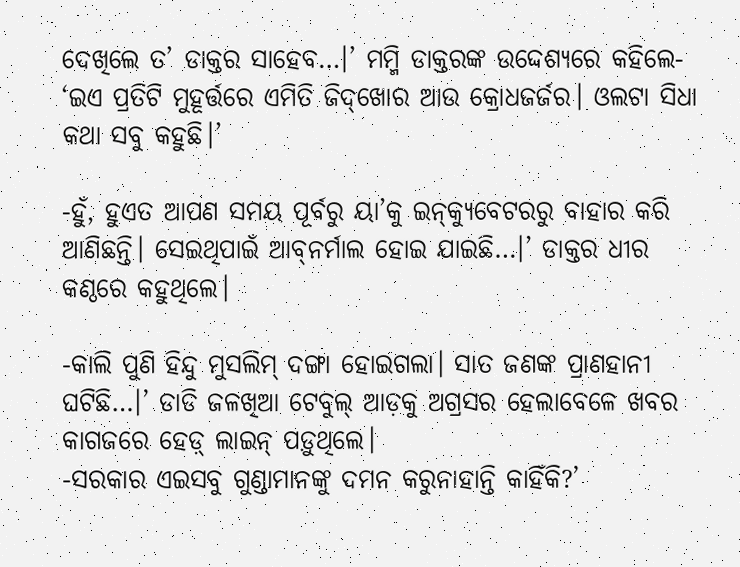ଦେଖିଲେ ତ’ ଡାକ୍ତର ସାହେବ…।’ ମମ୍ମି ଡାକ୍ତରଙ୍କ ଉଦ୍ଦେଶ୍ୟରେ କହିଲେ- ‘ଇଏ ପ୍ରତିଟି ମୁହୂର୍ତ୍ତରେ ଏମିତି ଜିଦ୍‌ଖୋର ଆଉ କ୍ରୋଧଜର୍ଜର। ଓଲଟା ସିଧା କଥା ସବୁ କହୁଛି।’

-ହୁଁ, ହୁଏତ ଆପଣ ସମୟ ପୂର୍ବରୁ ୟା’କୁ ଇନ୍‌କ୍ୟୁବେଟରରୁ ବାହାର କରି ଆଣିଛନ୍ତି। ସେଇଥିପାଇଁ ଆବ୍‌ନର୍ମାଲ ହୋଇ ଯାଇଛି…।’ ଡାକ୍ତର ଧୀର କଣ୍ଠରେ କହୁଥିଲେ।

-କାଲି ପୁଣି ହିନ୍ଦୁ ମୁସଲିମ୍‌ ଦଙ୍ଗା ହୋଇଗଲା। ସାତ ଜଣଙ୍କ ପ୍ରାଣହାନୀ ଘଟିଛି…।’ ଡାଡି ଜଳଖିଆ ଟେବୁଲ୍‌ ଆଡ଼କୁ ଅଗ୍ରସର ହେଲାବେଳେ ଖବର କାଗଜରେ ହେଡ଼୍‌ ଲାଇନ୍‌ ପଡ଼ୁଥିଲେ।
-ସରକାର ଏଇସବୁ ଗୁଣ୍ଡାମାନଙ୍କୁ ଦମନ କରୁନାହାନ୍ତି କାହିଁକି?’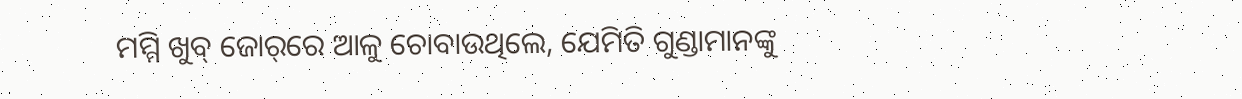ମମ୍ମି ଖୁବ୍‌ ଜୋର୍‌ରେ ଆଳୁ ଚୋବାଉଥିଲେ, ଯେମିତି ଗୁଣ୍ଡାମାନଙ୍କୁ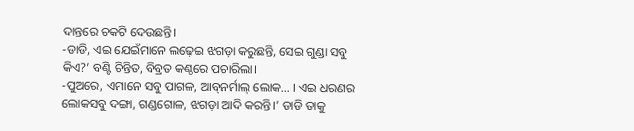ଦାନ୍ତରେ ଚକଟି ଦେଉଛନ୍ତି।
-ଡାଡି, ଏଇ ଯେଇଁମାନେ ଲଢ଼େଇ ଝଗଡ଼ା କରୁଛନ୍ତି, ସେଇ ଗୁଣ୍ଡା ସବୁ କିଏ?’ ବଣ୍ଟି ଚିନ୍ତିତ, ବିବ୍ରତ କଣ୍ଠରେ ପଚାରିଲା।
-ପୁଅରେ, ଏମାନେ ସବୁ ପାଗଳ, ଆବ୍‌ନର୍ମାଲ୍‌ ଲୋକ… । ଏଇ ଧରଣର ଲୋକସବୁ ଦଙ୍ଗା, ଗଣ୍ଡଗୋଳ, ଝଗଡ଼ା ଆଦି କରନ୍ତି।’ ଡାଡି ତାକୁ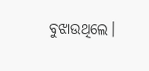ବୁଝାଉଥିଲେ।